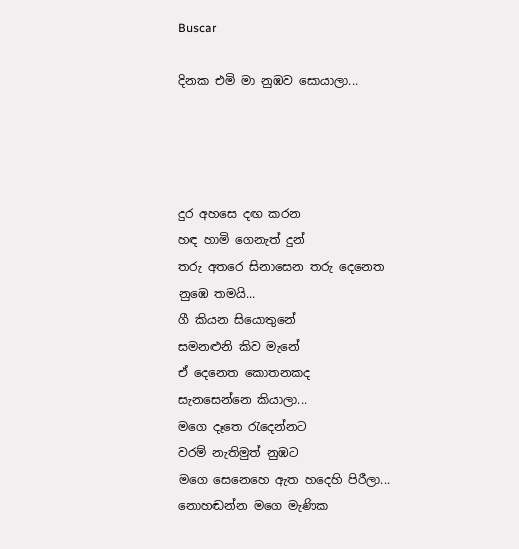Buscar

දිනක එමි මා නුඹව සොයාලා...




දුර අහසෙ දඟ කරන
හඳ හාමි ගෙනැත් දුන්
තරු අතරෙ සිනාසෙන තරු දෙනෙත
නුඹෙ තමයි...
ගී කියන සියොතුනේ
සමනළුනි කිව මැනේ
ඒ දෙනෙත කොතනකද
සැනසෙන්නෙ කියාලා...
මගෙ දෑතෙ රැදෙන්නට
වරම් නැතිමුත් නුඹට
මගෙ සෙනෙහෙ ඇත හදෙහි පිරීලා...
නොහඬන්න මගෙ මැණික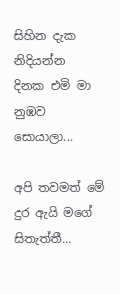සිහින දැක නිදියන්න
දිනක එමි මා නුඹව සොයාලා...

අපි තවමත් මේ දුර ඇයි මගේ සිතැත්තී...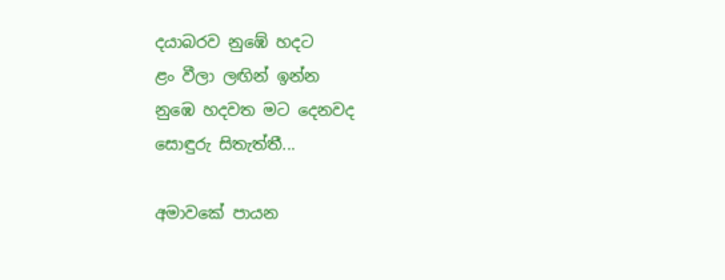දයාබරව නුඹේ හදට
ළං වීලා ලඟින් ඉන්න
නුඹෙ හදවත මට දෙනවද
සොඳුරු සිතැත්තී...

අමාවකේ පායන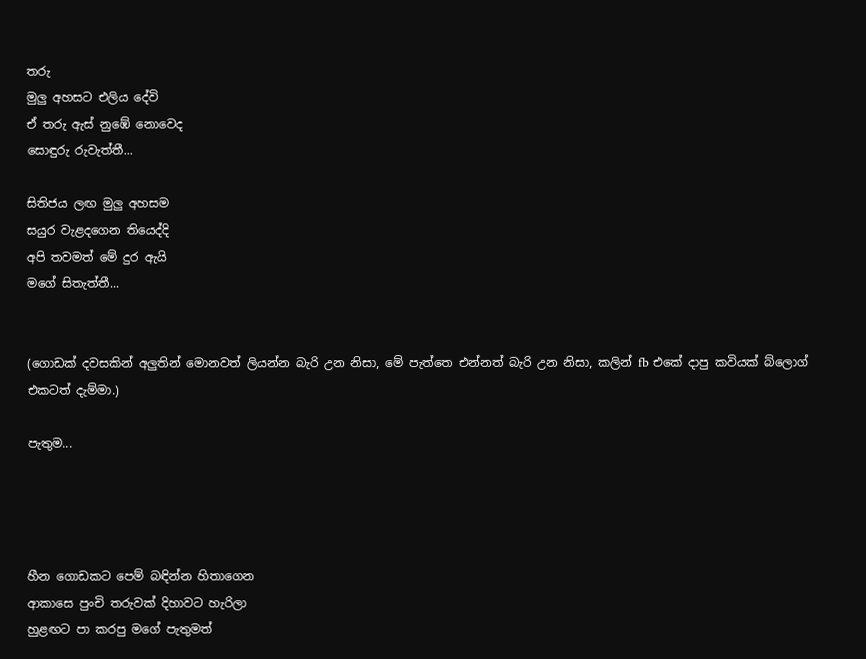තරු
මුලු අහසට එලිය දේවි
ඒ තරු ඇස් නුඹේ නොවෙද
සොඳුරු රුවැත්තී...

සිතිජය ලඟ මුලු අහසම
සයුර වැළදගෙන තියෙද්දි
අපි තවමත් මේ දුර ඇයි
මගේ සිතැත්තී...


(ගොඩක් දවසකින් අලුතින් මොනවත් ලියන්න බැරි උන නිසා, මේ පැත්තෙ එන්නත් බැරි උන නිසා, කලින් fb එකේ දාපු කවියක් බ්ලොග් එකටත් දැම්මා.)

පැතුම...




හීන ගොඩකට පෙම් බඳින්න හිතාගෙන
ආකාසෙ පුංචි තරුවක් දිහාවට හැරිලා
හුළඟට පා කරපු මගේ පැතුමත්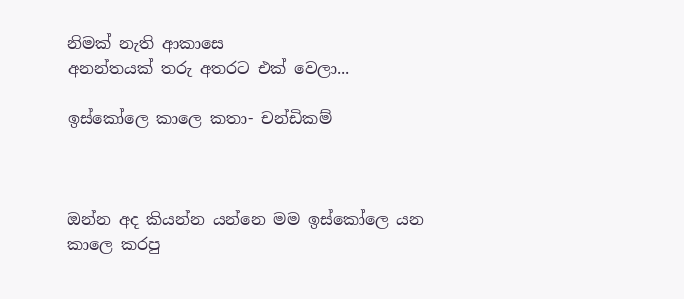නිමක් නැති ආකාසෙ
අනන්තයක් තරු අතරට එක් වෙලා...

ඉස්කෝලෙ කාලෙ කතා- චන්ඩිකම්



ඔන්න අද කියන්න යන්නෙ මම ඉස්කෝලෙ යන කාලෙ කරපු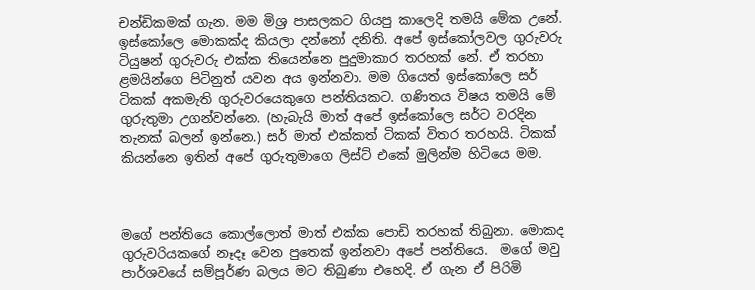චන්ඩිකමක් ගැන. මම මිශ්‍ර පාසලකට ගියපු කාලෙදි තමයි මේක උනේ. ඉස්කෝලෙ මොකක්ද කියලා දන්නෝ දනිති. අපේ ඉස්කෝලවල ගුරුවරු ටියුෂන් ගුරුවරු එක්ක තියෙන්නෙ පුදුමාකාර තරහක් නේ. ඒ තරහා ළමයින්ගෙ පිටිනුත් යවන අය ඉන්නවා. මම ගියෙත් ඉස්කෝලෙ සර් ටිකක් අකමැති ගුරුවරයෙකුගෙ පන්තියකට. ගණිතය විෂය තමයි මේ ගුරුතුමා උගන්වන්නෙ. (හැබැයි මාත් අපේ ඉස්කෝලෙ සර්ට වරදින තැනක් බලන් ඉන්නෙ.) සර් මාත් එක්කත් ටිකක් විතර තරහයි. ටිකක් කියන්නෙ ඉතින් අපේ ගුරුතුමාගෙ ලිස්ට් එකේ මුලින්ම හිටියෙ මම.



මගේ පන්තියෙ කොල්ලොත් මාත් එක්ක පොඩි තරහක් තිබුනා. මොකද ගුරුවරියකගේ නෑදෑ වෙන පුතෙක් ඉන්නවා අපේ පන්තියෙ.  මගේ මවු පාර්ශවයේ සම්පූර්ණ බලය මට තිබුණා එහෙදි. ඒ ගැන ඒ පිරිමි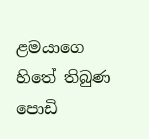ළමයාගෙ හිතේ තිබුණ පොඩි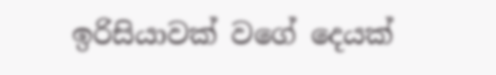ඉරිසියාවක් වගේ දෙයක්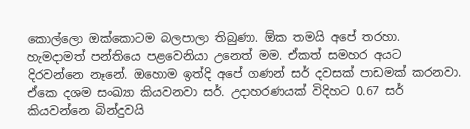කොල්ලො ඔක්කොටම බලපාලා තිබුණා. ඕක තමයි අපේ තරහා. හැමදාමත් පන්තියෙ පළවෙනියා උනෙත් මම. ඒකත් සමහර අයට දිරවන්නෙ නෑනේ. ඔහොම ඉත්දි අපේ ගණන් සර් දවසක් පාඩමක් කරනවා. ඒකෙ දශම සංඛ්‍යා කියවනවා සර්. උදාහරණයක් විදිහට 0.67 සර් කියවන්නෙ බින්දුවයි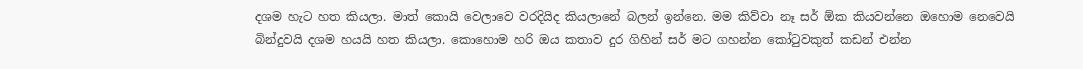දශම හැට හත කියලා. මාත් කොයි වෙලාවෙ වරදියිද කියලානේ බලන් ඉන්නෙ. මම කිව්වා නෑ සර් ඕක කියවන්නෙ ඔහොම නෙවෙයි බින්දුවයි දශම හයයි හත කියලා. කොහොම හරි ඔය කතාව දුර ගිහින් සර් මට ගහන්න කෝටුවකුත් කඩන් එන්න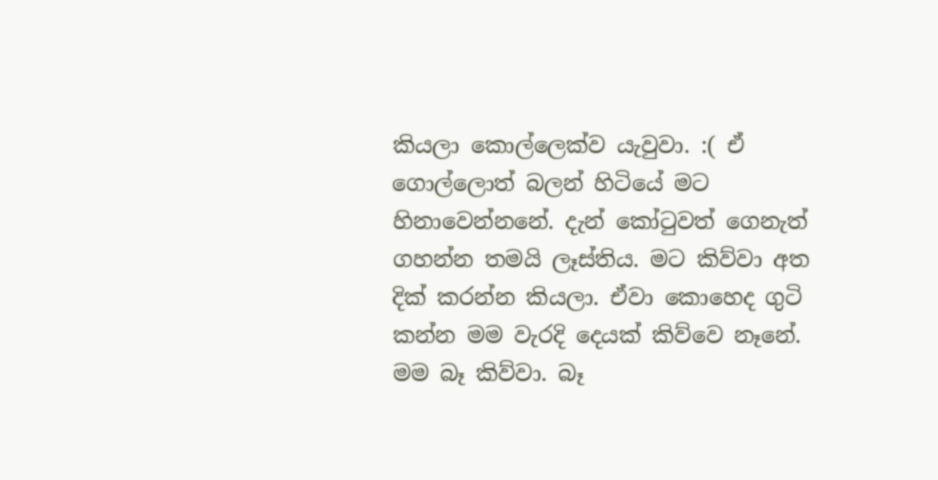කියලා කොල්ලෙක්ව යැවුවා. :( ඒ ගොල්ලොත් බලන් හිටියේ මට හිනාවෙන්නනේ. දැන් කෝටුවත් ගෙනැත් ගහන්න තමයි ලෑස්තිය. මට කිව්වා අත දික් කරන්න කියලා. ඒවා කොහෙද ගුටි කන්න මම වැරදි දෙයක් කිව්වෙ නෑනේ. මම බෑ කිව්වා. බෑ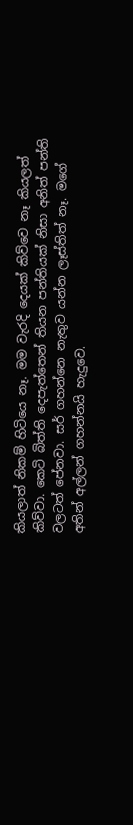කියලාත් නිකම් හිටියෙ නෑ. මම වැරදි දෙයක් කිව්වෙ නෑ කියලත් කිව්වා. කෙටි බිත්ති දෙපැත්තෙන් තියන පන්තියක් නිසා අනිත් පන්ති වලටත් පේනවා. සර් ගහන්නෙ නැතුව යන්න ලෑස්තිත් නෑ. මගේ අතින් අල්ලන් ගහන්නයි හැදුවෙ.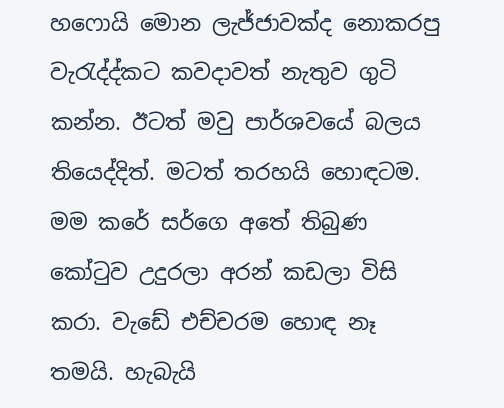හෆොයි මොන ලැජ්ජාවක්ද නොකරපු වැරැද්ද්කට කවදාවත් නැතුව ගුටි කන්න. ඊටත් මවු පාර්ශවයේ බලය තියෙද්දිත්. මටත් තරහයි හොඳටම. මම කරේ සර්ගෙ අතේ තිබුණ කෝටුව උදුරලා අරන් කඩලා විසි කරා. වැඩේ එච්චරම හොඳ නෑ තමයි. හැබැයි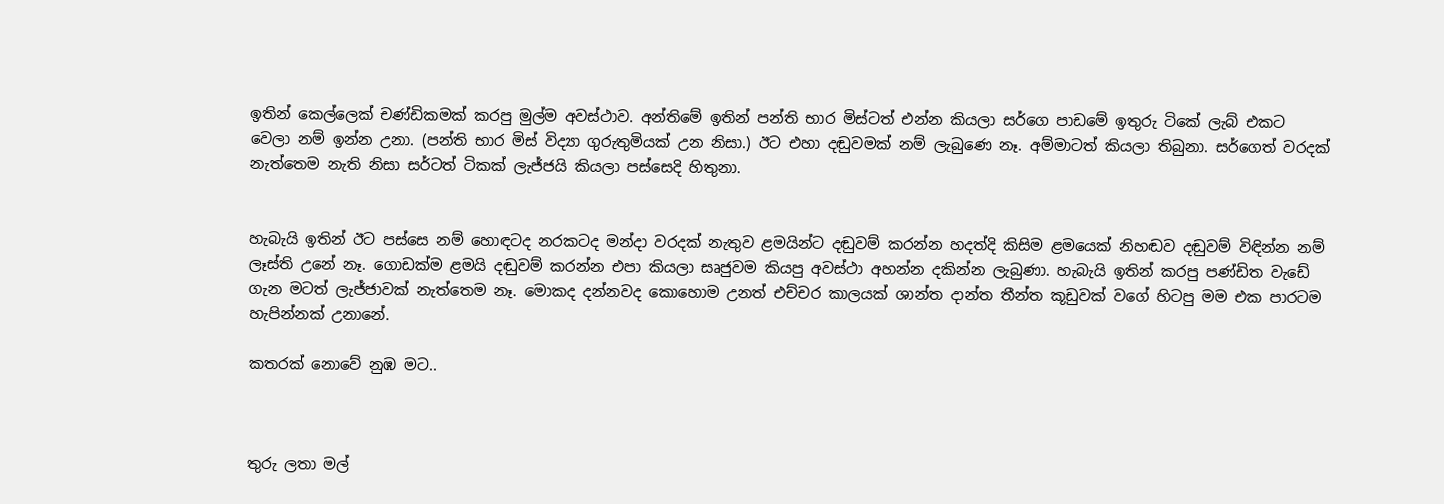ඉතින් කෙල්ලෙක් චණ්ඩිකමක් කරපු මුල්ම අවස්ථාව. අන්තිමේ ඉතින් පන්ති භාර මිස්ටත් එන්න කියලා සර්ගෙ පාඩමේ ඉතුරු ටිකේ ලැබ් එකට වෙලා නම් ඉන්න උනා. (පන්ති භාර මිස් විද්‍යා ගුරුතුමියක් උන නිසා.) ඊට එහා දඬුවමක් නම් ලැබුණෙ නෑ. අම්මාටත් කියලා තිබුනා. සර්ගෙත් වරදක් නැත්තෙම නැති නිසා සර්ටත් ටිකක් ලැජ්ජයි කියලා පස්සෙදි හිතුනා.


හැබැයි ඉතින් ඊට පස්සෙ නම් හොඳටද නරකටද මන්දා වරදක් නැතුව ළමයින්ට දඬුවම් කරන්න හදත්දි කිසිම ළමයෙක් නිහඬව දඬුවම් විඳින්න නම් ලෑස්ති උනේ නෑ. ගොඩක්ම ළමයි දඬුවම් කරන්න එපා කියලා සෘජුවම කියපු අවස්ථා අහන්න දකින්න ලැබුණා. හැබැයි ඉතින් කරපු පණ්ඩිත වැඩේ ගැන මටත් ලැජ්ජාවක් නැත්තෙම නෑ. මොකද දන්නවද කොහොම උනත් එච්චර කාලයක් ශාන්ත දාන්ත තීන්ත කූඩුවක් වගේ හිටපු මම එක පාරටම හැපින්නක් උනානේ.

කතරක් නොවේ නුඹ මට..



තුරු ලතා මල්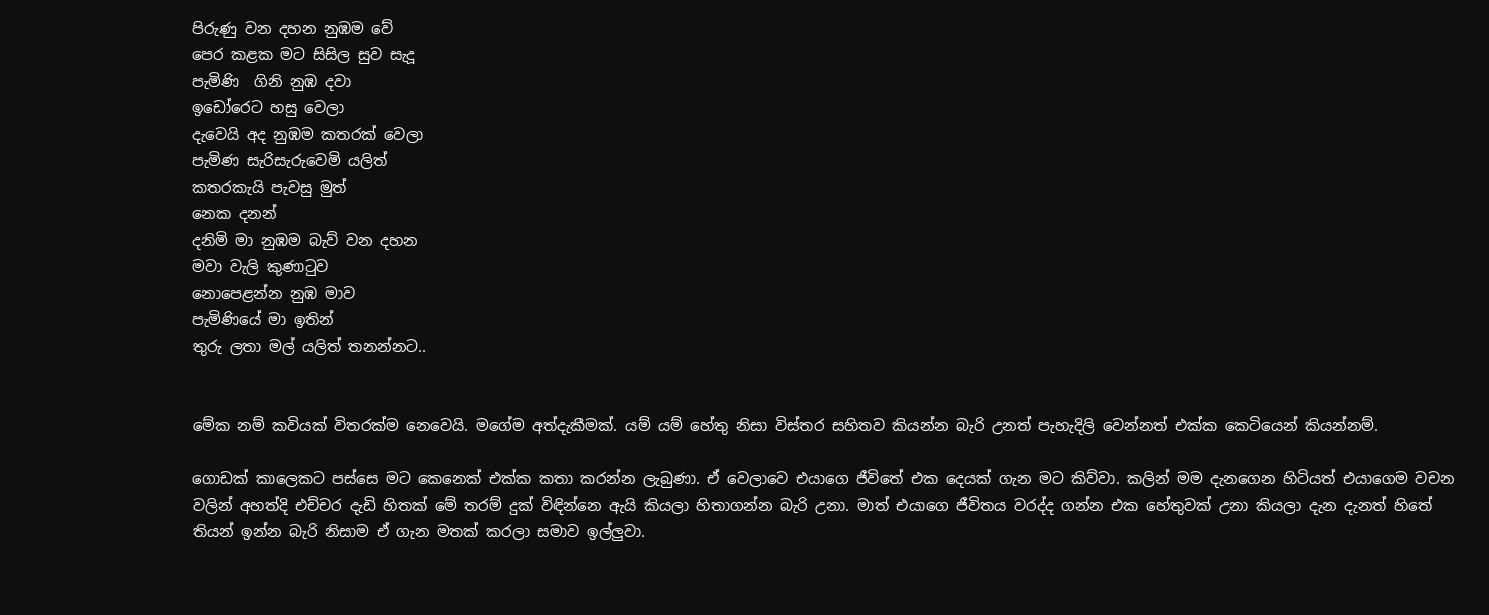පිරුණු වන දහන නුඹම වේ
පෙර කළක මට සිසිල සුව සැදූ
පැමිණි  ගිනි නුඹ දවා
ඉඩෝරෙට හසු වෙලා
දැවෙයි අද නුඹම කතරක් වෙලා
පැමිණ සැරිසැරුවෙමි යලිත්
කතරකැයි පැවසු මුත්
නෙක දනන්
දනිමි මා නුඹම බැව් වන දහන
මවා වැලි කුණාටුව
නොපෙළන්න නුඹ මාව
පැමිණියේ මා ඉතින්
තුරු ලතා මල් යලිත් තනන්නට..


මේක නම් කවියක් විතරක්ම නෙවෙයි. මගේම අත්දැකීමක්. යම් යම් හේතු නිසා විස්තර සහිතව කියන්න බැරි උනත් පැහැදිලි වෙන්නත් එක්ක කෙටියෙන් කියන්නම්.

ගොඩක් කාලෙකට පස්සෙ මට කෙනෙක් එක්ක කතා කරන්න ලැබුණා. ඒ වෙලාවෙ එයාගෙ ජීවිතේ එක දෙයක් ගැන මට කිව්වා. කලින් මම දැනගෙන හිටියත් එයාගෙම වචන වලින් අහත්දි එච්චර දැඩි හිතක් මේ තරම් දුක් විඳින්නෙ ඇයි කියලා හිතාගන්න බැරි උනා. මාත් එයාගෙ ජීවිතය වරද්ද ගන්න එක හේතුවක් උනා කියලා දැන දැනත් හිතේ තියන් ඉන්න බැරි නිසාම ඒ ගැන මතක් කරලා සමාව ඉල්ලුවා.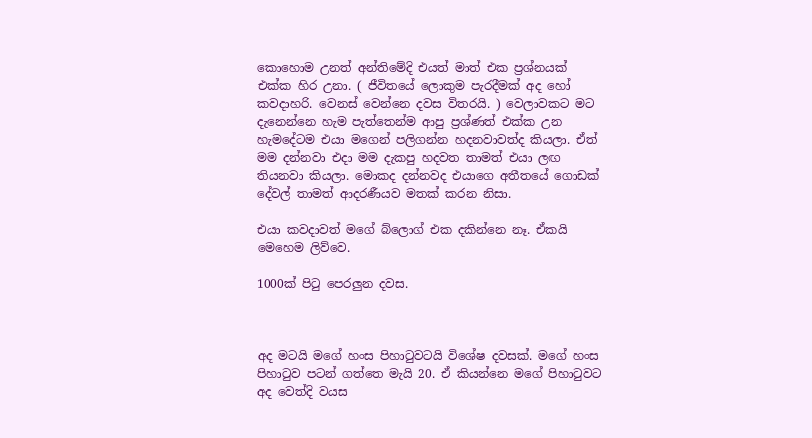කොහොම උනත් අන්තිමේදි එයත් මාත් එක ප්‍රශ්නයක් එක්ක හිර උනා. ( ජීවිතයේ ලොකුම පැරදීමක් අද හෝ කවදාහරි. වෙනස් වෙන්නෙ දවස විතරයි. ) වෙලාවකට මට දැනෙන්නෙ හැම පැත්තෙන්ම ආපු ප්‍රශ්ණත් එක්ක උන හැමදේටම එයා මගෙන් පලිගන්න හදනවාවත්ද කියලා. ඒත් මම දන්නවා එදා මම දැකපු හදවත තාමත් එයා ලඟ තියනවා කියලා. මොකද දන්නවද එයාගෙ අතීතයේ ගොඩක් දේවල් තාමත් ආදරණීයව මතක් කරන නිසා.

එයා කවදාවත් මගේ බ්ලොග් එක දකින්නෙ නෑ. ඒකයි මෙහෙම ලිව්වෙ.

1000ක් පිටු පෙරලුන දවස.



අද මටයි මගේ හංස පිහාටුවටයි විශේෂ දවසක්. මගේ හංස පිහාටුව පටන් ගත්තෙ මැයි 20. ඒ කියන්නෙ මගේ පිහාටුවට අද වෙත්දි වයස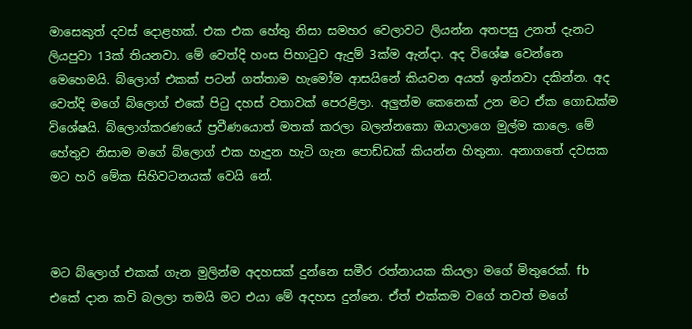මාසෙකුත් දවස් දොළහක්. එක එක හේතු නිසා සමහර වෙලාවට ලියන්න අතපසු උනත් දැනට ලියපුවා 13ක් තියනවා. මේ වෙත්දි හංස පිහාටුව ඇදුම් 3ක්ම ඇන්දා. අද විශේෂ වෙන්නෙ මෙහෙමයි. බ්ලොග් එකක් පටන් ගත්තාම හැමෝම ආසයිනේ කියවන අයත් ඉන්නවා දකින්න. අද වෙත්දි මගේ බ්ලොග් එකේ පිටු දහස් වතාවක් පෙරළිලා. අලුත්ම කෙනෙක් උන මට ඒක ගොඩක්ම විශේෂයි. බ්ලොග්කරණයේ ප්‍රවීණයොත් මතක් කරලා බලන්නකො ඔයාලාගෙ මුල්ම කාලෙ. මේ හේතුව නිසාම මගේ බ්ලොග් එක හැදුන හැටි ගැන පොඩ්ඩක් කියන්න හිතුනා. අනාගතේ දවසක මට හරි මේක සිහිවටනයක් වෙයි නේ.



මට බ්ලොග් එකක් ගැන මුලින්ම අදහසක් දුන්නෙ සමීර රත්නායක කියලා මගේ මිතුරෙක්. fb එකේ දාන කවි බලලා තමයි මට එයා මේ අදහස දුන්නෙ. ඒත් එක්කම වගේ තවත් මගේ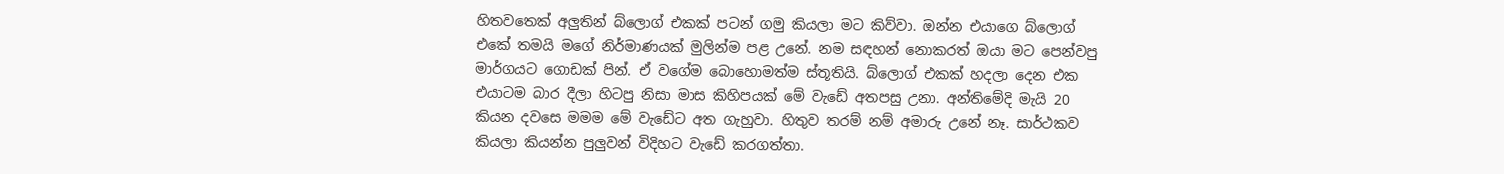හිතවතෙක් අලුතින් බ්ලොග් එකක් පටන් ගමු කියලා මට කිව්වා. ඔන්න එයාගෙ බ්ලොග් එකේ තමයි මගේ නිර්මාණයක් මුලින්ම පළ උනේ. නම සඳහන් නොකරත් ඔයා මට පෙන්වපු මාර්ගයට ගොඩක් පින්. ඒ වගේම බොහොමත්ම ස්තූතියි. බ්ලොග් එකක් හදලා දෙන එක එයාටම බාර දීලා හිටපු නිසා මාස කිහිපයක් මේ වැඩේ අතපසු උනා. අන්තිමේදි මැයි 20 කියන දවසෙ මමම මේ වැඩේට අත ගැහුවා. හිතුව තරම් නම් අමාරු උනේ නෑ. සාර්ථකව කියලා කියන්න පුලුවන් විදිහට වැඩේ කරගත්තා.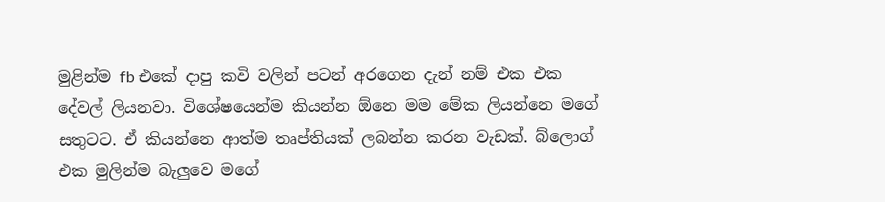මුළින්ම fb එකේ දාපු කවි වලින් පටන් අරගෙන දැන් නම් එක එක දේවල් ලියනවා. විශේෂයෙන්ම කියන්න ඕනෙ මම මේක ලියන්නෙ මගේ සතුටට. ඒ කියන්නෙ ආත්ම තෘප්තියක් ලබන්න කරන වැඩක්. බ්ලොග් එක මුලින්ම බැලුවෙ මගේ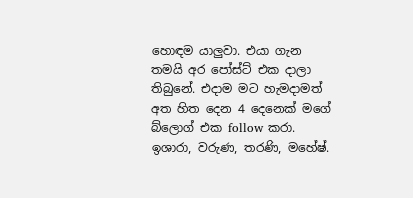හොඳම යාලුවා. එයා ගැන තමයි අර පෝස්ට් එක දාලා තිබුනේ. එදාම මට හැමදාමත් අත හිත දෙන 4 දෙනෙක් මගේ බ්ලොග් එක follow කරා. ඉශාරා, වරුණ, තරණි, මහේෂ්.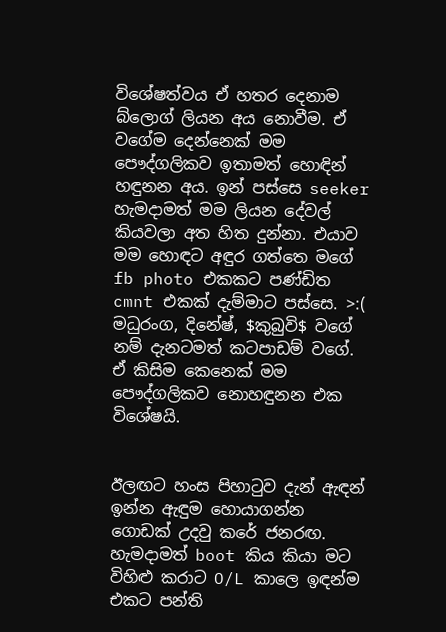විශේෂත්වය ඒ හතර දෙනාම බ්ලොග් ලියන අය නොවීම. ඒ වගේම දෙන්නෙක් මම පෞද්ගලිකව ඉතාමත් හොඳින් හඳුනන අය. ඉන් පස්සෙ seeker හැමදාමත් මම ලියන දේවල් කියවලා අත හිත දුන්නා. එයාව මම හොඳට අඳුර ගත්තෙ මගේ fb photo එකකට පණ්ඩිත cmnt එකක් දැම්මාට පස්සෙ. >:( මධුරංග, දිනේෂ්, $කුබුවි$ වගේ නම් දැනටමත් කටපාඩම් වගේ. ඒ කිසිම කෙනෙක් මම පෞද්ගලිකව නොහඳුනන එක විශේෂයි.


ඊලඟට හංස පිහාටුව දැන් ඇඳන් ඉන්න ඇඳුම හොයාගන්න ගොඩක් උදවු කරේ ජනරඟ. හැමදාමත් boot කිය කියා මට විහිළු කරාට O/L කාලෙ ඉඳන්ම එකට පන්ති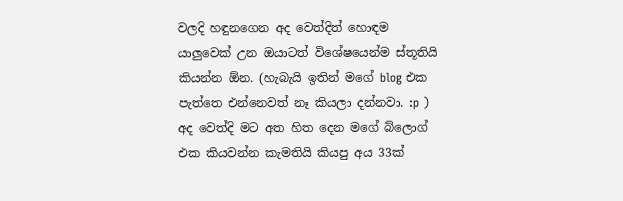වලදි හඳුනගෙන අද වෙත්දිත් හොඳම යාලුවෙක් උන ඔයාටත් විශේෂයෙන්ම ස්තූතියි කියන්න ඕන. (හැබැයි ඉතින් මගේ blog එක පැත්තෙ එන්නෙවත් නෑ කියලා දන්නවා. :p ) අද වෙත්දි මට අත හිත දෙන මගේ බ්ලොග් එක කියවන්න කැමතියි කියපු අය 33ක්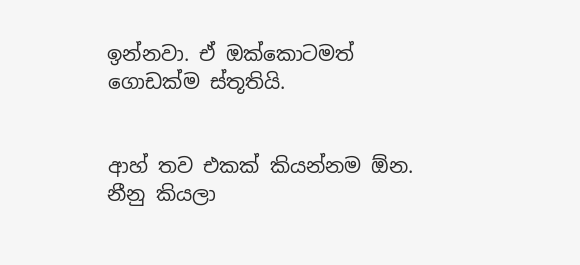ඉන්නවා. ඒ ඔක්කොටමත් ගොඩක්ම ස්තූතියි.


ආහ් තව එකක් කියන්නම ඕන. නීනු කියලා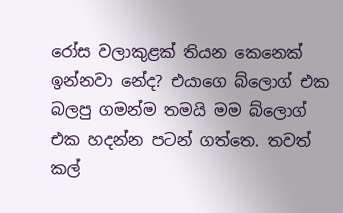රෝස වලාකුළක් තියන කෙනෙක් ඉන්නවා නේද? එයාගෙ බ්ලොග් එක බලපු ගමන්ම තමයි මම බ්ලොග් එක හදන්න පටන් ගත්තෙ. තවත් කල්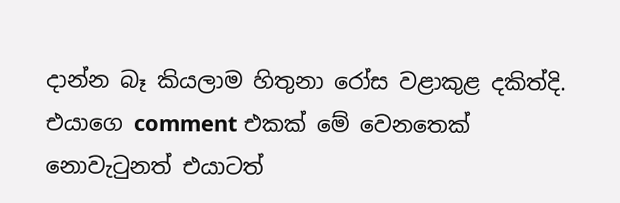දාන්න බෑ කියලාම හිතුනා රෝස වළාකුළ දකිත්දි. එයාගෙ comment එකක් මේ වෙනතෙක් නොවැටුනත් එයාටත්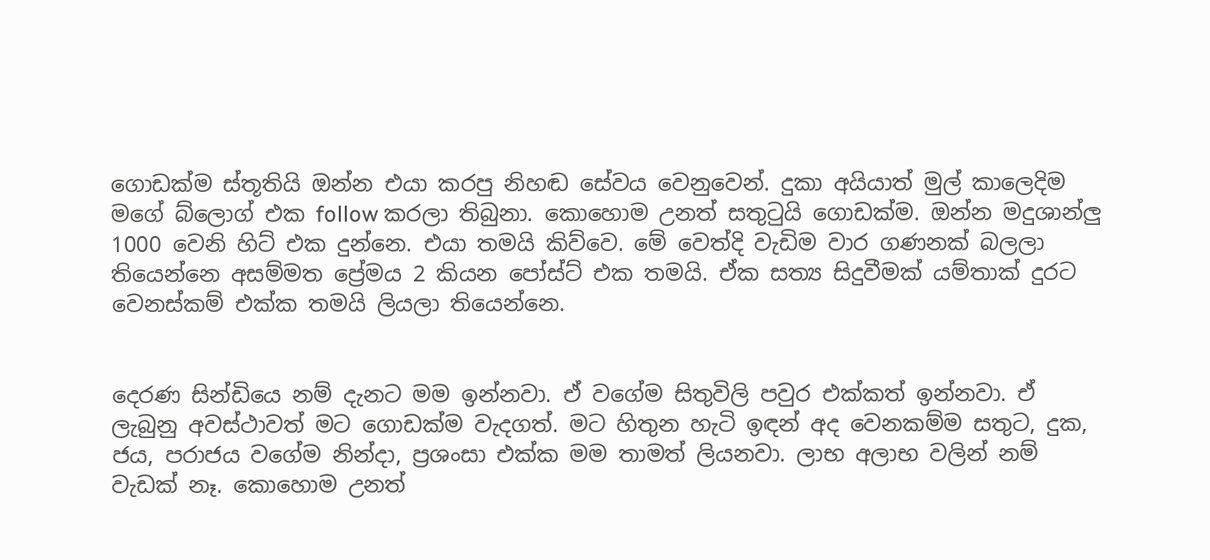ගොඩක්ම ස්තූතියි ඔන්න එයා කරපු නිහඬ සේවය වෙනුවෙන්. දුකා අයියාත් මුල් කාලෙදිම මගේ බ්ලොග් එක follow කරලා තිබුනා. කොහොම උනත් සතුටුයි ගොඩක්ම. ඔන්න මදුශාන්ලු 1000 වෙනි හිට් එක දුන්නෙ. එයා තමයි කිව්වෙ. මේ වෙත්දි වැඩිම වාර ගණනක් බලලා තියෙන්නෙ අසම්මත ප්‍රේමය 2 කියන පෝස්ට් එක තමයි. ඒක සත්‍ය සිදුවීමක් යම්තාක් දුරට වෙනස්කම් එක්ක තමයි ලියලා තියෙන්නෙ.


දෙරණ සින්ඩියෙ නම් දැනට මම ඉන්නවා. ඒ වගේම සිතුවිලි පවුර එක්කත් ඉන්නවා. ඒ ලැබුනු අවස්ථාවත් මට ගොඩක්ම වැදගත්. මට හිතුන හැටි ඉඳන් අද වෙනකම්ම සතුට, දුක, ජය, පරාජය වගේම නින්දා, ප්‍රශංසා එක්ක මම තාමත් ලියනවා. ලාභ අලාභ වලින් නම් වැඩක් නෑ. කොහොම උනත්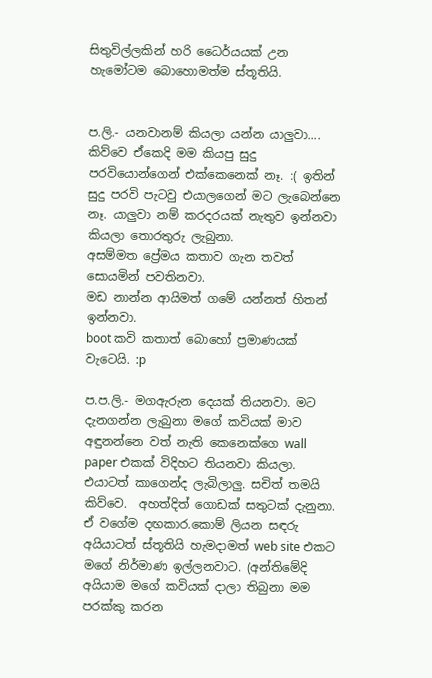සිතුවිල්ලකින් හරි ධෛර්යයක් උන හැමෝටම බොහොමත්ම ස්තූතියි.


ප.ලි.- යනවානම් කියලා යන්න යාලුවා.... කිව්වෙ ඒකෙදි මම කියපු සුදු පරවියොන්ගෙන් එක්කෙනෙක් නෑ. :( ඉතින් සුදු පරවි පැටවු එයාලගෙන් මට ලැබෙන්නෙ නෑ. යාලුවා නම් කරදරයක් නැතුව ඉන්නවා කියලා තොරතුරු ලැබුනා.
අසම්මත ප්‍රේමය කතාව ගැන තවත් සොයමින් පවතිනවා.
මඩ නාන්න ආයිමත් ගමේ යන්නත් හිතන් ඉන්නවා.
boot කවි කතාත් බොහෝ ප්‍රමාණයක් වැටෙයි. :p

ප.ප.ලි.- මගඇරුන දෙයක් තියනවා. මට දැනගන්න ලැබුනා මගේ කවියක් මාව අඳුනන්නෙ වත් නැති කෙනෙක්ගෙ wall paper එකක් විදිහට තියනවා කියලා. එයාටත් කාගෙන්ද ලැබිලාලු. සචිත් තමයි කිව්වෙ.  අහත්දිත් ගොඩක් සතුටක් දැනුනා.
ඒ වගේම දඟකාර.කොම් ලියන සඳරු අයියාටත් ස්තූතියි හැමදාමත් web site එකට මගේ නිර්මාණ ඉල්ලනවාට. (අන්තිමේදි අයියාම මගේ කවියක් දාලා තිබුනා මම පරක්කු කරන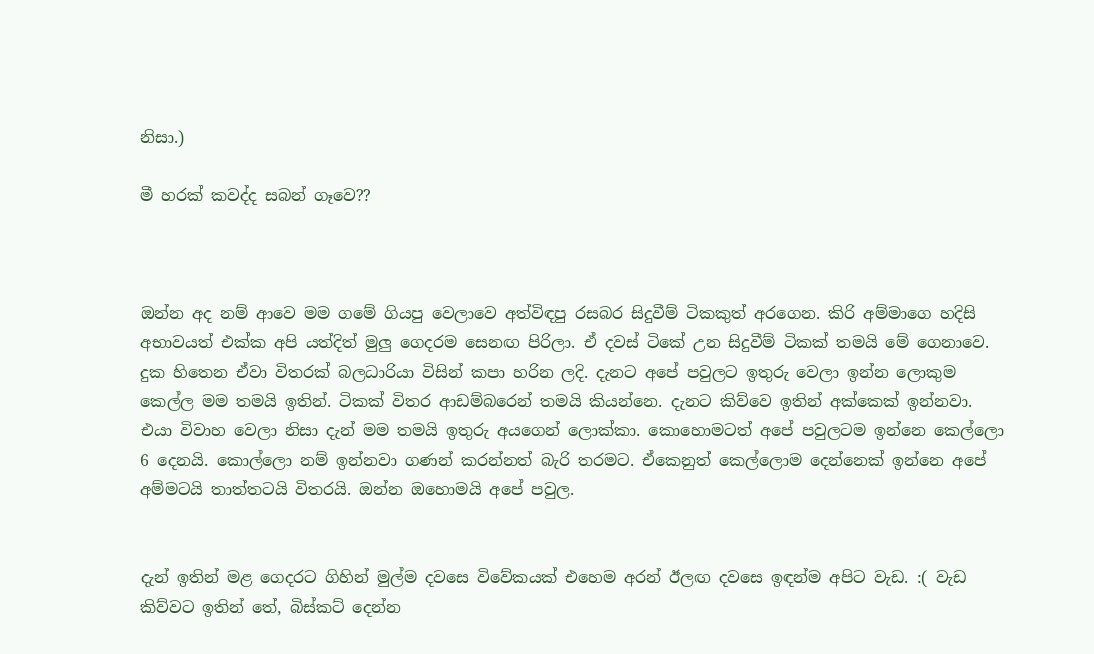නිසා.)

මී හරක් කවද්ද සබන් ගෑවෙ??



ඔන්න අද නම් ආවෙ මම ගමේ ගියපු වෙලාවෙ අත්විඳපු රසබර සිදුවීම් ටිකකුත් අරගෙන. කිරි අම්මාගෙ හදිසි අභාවයත් එක්ක අපි යත්දිත් මුලු ගෙදරම සෙනඟ පිරිලා. ඒ දවස් ටිකේ උන සිදුවීම් ටිකක් තමයි මේ ගෙනාවෙ. දුක හිතෙන ඒවා විතරක් බලධාරියා විසින් කපා හරින ලදි. දැනට අපේ පවුලට ඉතුරු වෙලා ඉන්න ලොකුම කෙල්ල මම තමයි ඉතින්. ටිකක් විතර ආඩම්බරෙන් තමයි කියන්නෙ. දැනට කිව්වෙ ඉතින් අක්කෙක් ඉන්නවා. එයා විවාහ වෙලා නිසා දැන් මම තමයි ඉතුරු අයගෙන් ලොක්කා. කොහොමටත් අපේ පවුලටම ඉන්නෙ කෙල්ලො 6 දෙනයි. කොල්ලො නම් ඉන්නවා ගණන් කරන්නත් බැරි තරමට. ඒකෙනුත් කෙල්ලොම දෙන්නෙක් ඉන්නෙ අපේ අම්මටයි තාත්තටයි විතරයි. ඔන්න ඔහොමයි අපේ පවුල.


දැන් ඉතින් මළ ගෙදරට ගිහින් මුල්ම දවසෙ විවේකයක් එහෙම අරන් ඊලඟ දවසෙ ඉඳන්ම අපිට වැඩ. :( වැඩ කිව්වට ඉතින් තේ, බිස්කට් දෙන්න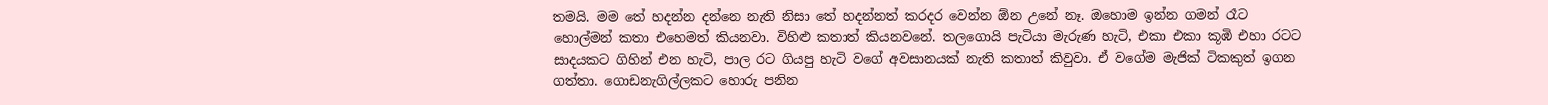තමයි. මම තේ හදන්න දන්නෙ නැති නිසා තේ හදන්නත් කරදර වෙන්න ඕන උනේ නෑ. ඔහොම ඉන්න ගමන් රෑට හොල්මන් කතා එහෙමත් කියනවා. විහිළු කතාත් කියනවනේ. තලගොයි පැටියා මැරුණ හැටි, එකා එකා කූඹි එහා රටට සාදයකට ගිහින් එන හැටි, පාල රට ගියපු හැටි වගේ අවසානයක් නැති කතාත් කිවුවා. ඒ වගේම මැජික් ටිකකුත් ඉගන ගත්තා. ගොඩනැගිල්ලකට හොරු පනින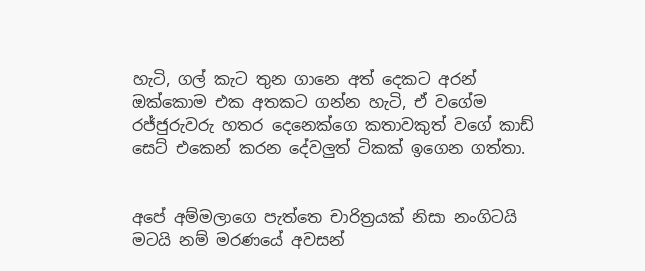හැටි, ගල් කැට තුන ගානෙ අත් දෙකට අරන් ඔක්කොම එක අතකට ගන්න හැටි, ඒ වගේම රජ්ජුරුවරු හතර දෙනෙක්ගෙ කතාවකුත් වගේ කාඩ් සෙට් එකෙන් කරන දේවලුත් ටිකක් ඉගෙන ගත්තා.


අපේ අම්මලාගෙ පැත්තෙ චාරිත්‍රයක් නිසා නංගිටයි මටයි නම් මරණයේ අවසන්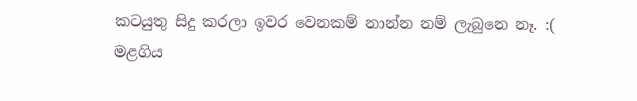කටයුතු සිදු කරලා ඉවර වෙනකම් නාන්න නම් ලැබුනෙ නෑ. :( මළගිය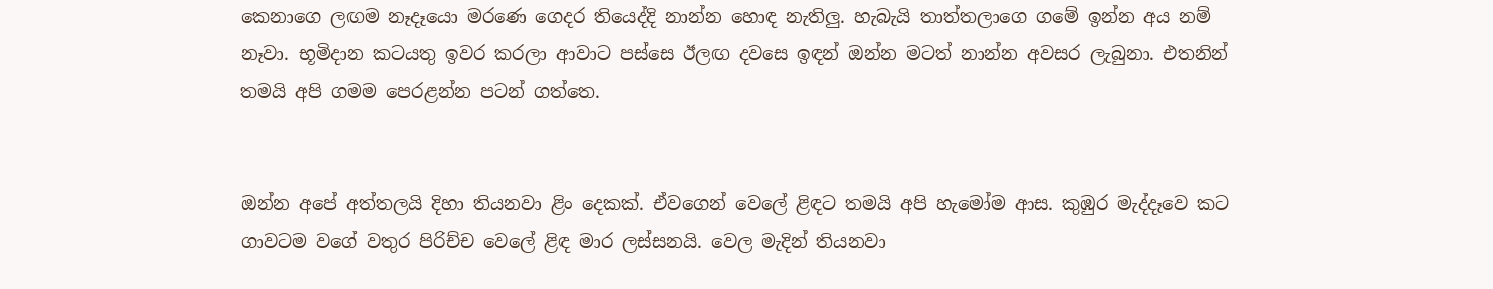කෙනාගෙ ලඟම නෑදෑයො මරණෙ ගෙදර තියෙද්දි නාන්න හොඳ නැතිලු. හැබැයි තාත්තලාගෙ ගමේ ඉන්න අය නම් නෑවා. භූමිදාන කටයතු ඉවර කරලා ආවාට පස්සෙ ඊලඟ දවසෙ ඉඳන් ඔන්න මටත් නාන්න අවසර ලැබුනා. එතනින් තමයි අපි ගමම පෙරළන්න පටන් ගත්තෙ.


ඔන්න අපේ අත්තලයි දිහා තියනවා ළිං දෙකක්. ඒවගෙන් වෙලේ ළිඳට තමයි අපි හැමෝම ආස. කුඹුර මැද්දෑවෙ කට ගාවටම වගේ වතුර පිරිච්ච වෙලේ ළිඳ මාර ලස්සනයි. වෙල මැදින් තියනවා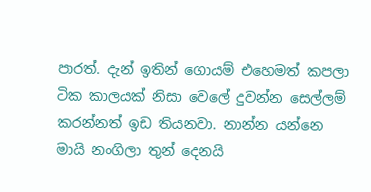පාරත්. දැන් ඉතින් ගොයම් එහෙමත් කපලා ටික කාලයක් නිසා වෙලේ දුවන්න සෙල්ලම් කරන්නත් ඉඩ තියනවා. නාන්න යන්නෙ මායි නංගිලා තුන් දෙනයි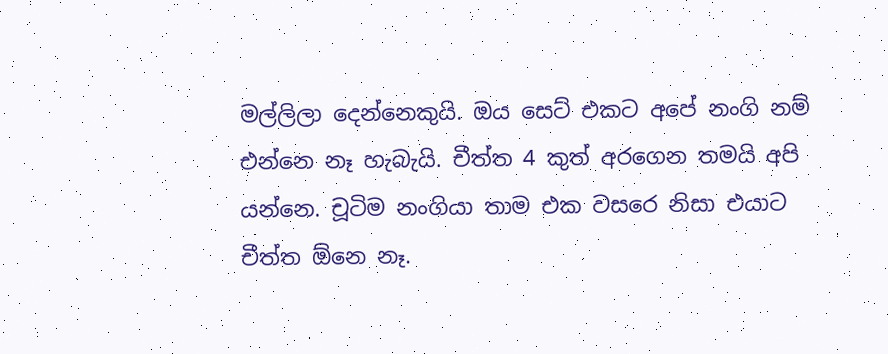මල්ලිලා දෙන්නෙකුයි. ඔය සෙට් එකට අපේ නංගි නම් එන්නෙ නෑ හැබැයි. චීත්ත 4 කුත් අරගෙන තමයි අපි යන්නෙ. චූටිම නංගියා තාම එක වසරෙ නිසා එයාට චීත්ත ඕනෙ නෑ.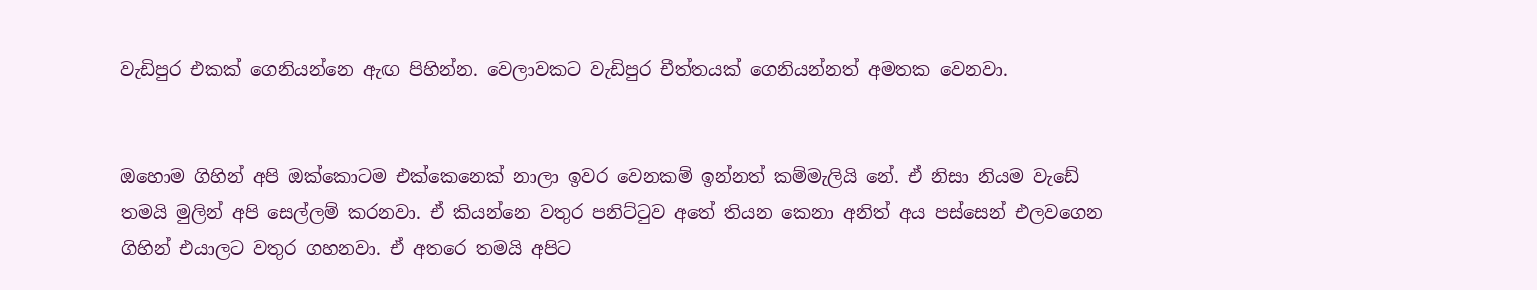වැඩිපුර එකක් ගෙනියන්නෙ ඇඟ පිහින්න. වෙලාවකට වැඩිපුර චීත්තයක් ගෙනියන්නත් අමතක වෙනවා.


ඔහොම ගිහින් අපි ඔක්කොටම එක්කෙනෙක් නාලා ඉවර වෙනකම් ඉන්නත් කම්මැලියි නේ. ඒ නිසා නියම වැඩේ තමයි මුලින් අපි සෙල්ලම් කරනවා. ඒ කියන්නෙ වතුර පනිට්ටුව අතේ තියන කෙනා අනිත් අය පස්සෙන් එලවගෙන ගිහින් එයාලට වතුර ගහනවා. ඒ අතරෙ තමයි අපිට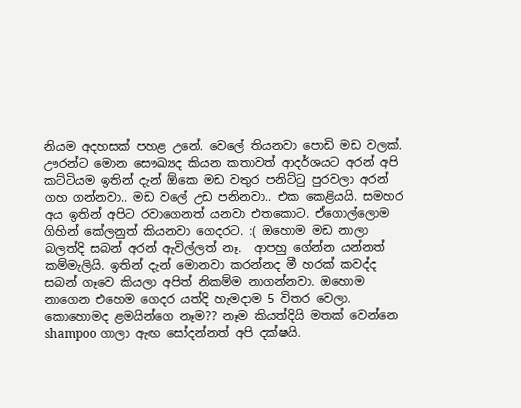නියම අදහසක් පහළ උනේ. වෙලේ තියනවා පොඩි මඩ වලක්. ඌරන්ට මොන සෞඛ්‍යද කියන කතාවත් ආදර්ශයට අරන් අපි කට්ටියම ඉතින් දැන් ඕකෙ මඩ වතුර පනිට්ටු පුරවලා අරන් ගහ ගන්නවා.. මඩ වලේ උඩ පනිනවා.. එක කෙළියයි. සමහර අය ඉතින් අපිට රවාගෙනත් යනවා එතකොට. ඒගොල්ලොම ගිහින් කේලනුත් කියනවා ගෙදරට. :( ඔහොම මඩ නාලා බලත්දි සබන් අරන් ඇවිල්ලත් නෑ.  ආපහු ගේන්න යන්නත් කම්මැලියි. ඉතින් දැන් මොනවා කරන්නද මී හරක් කවද්ද සබන් ගෑවෙ කියලා අපිත් නිකම්ම නාගන්නවා. ඔහොම නාගෙන එහෙම ගෙදර යත්දි හැමදාම 5 විතර වෙලා. කොහොමද ළමයින්ගෙ නෑම?? නෑම කියත්දියි මතක් වෙන්නෙ shampoo ගාලා ඇඟ සෝදන්නත් අපි දක්ෂයි.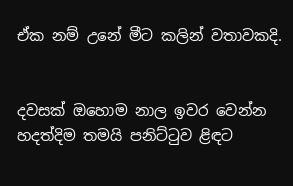ඒක නම් උනේ මීට කලින් වතාවකදි.


දවසක් ඔහොම නාල ඉවර වෙන්න හදත්දිම තමයි පනිට්ටුව ළිඳට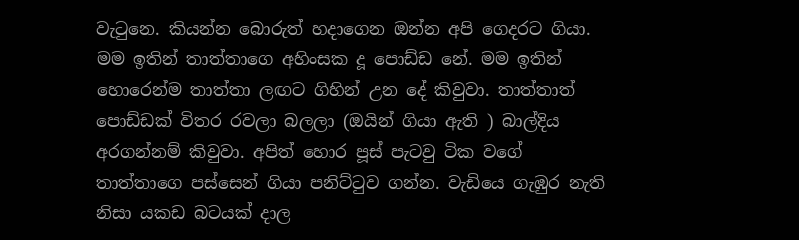වැටුනෙ. කියන්න බොරුත් හදාගෙන ඔන්න අපි ගෙදරට ගියා. මම ඉතින් තාත්තාගෙ අහිංසක දූ පොඩ්ඩ නේ. මම ඉතින් හොරෙන්ම තාත්තා ලඟට ගිහින් උන දේ කිවුවා. තාත්තාත් පොඩ්ඩක් විතර රවලා බලලා (ඔයින් ගියා ඇති ) බාල්දිය අරගන්නම් කිවුවා. අපිත් හොර පූස් පැටවු ටික වගේ තාත්තාගෙ පස්සෙන් ගියා පනිට්ටුව ගන්න. වැඩියෙ ගැඹුර නැති නිසා යකඩ බටයක් දාල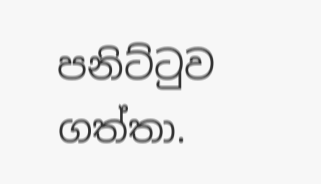පනිට්ටුව ගත්තා.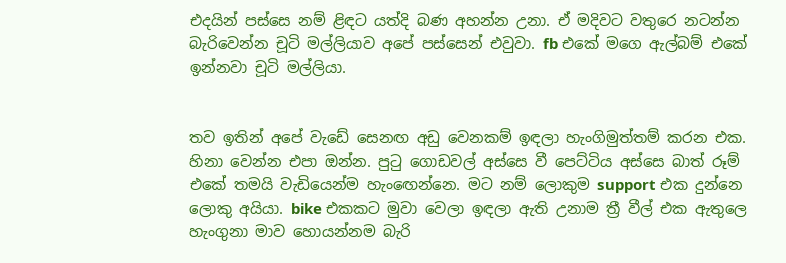එදයින් පස්සෙ නම් ළිඳට යත්දි බණ අහන්න උනා. ඒ මදිවට වතුරෙ නටන්න බැරිවෙන්න චූටි මල්ලියාව අපේ පස්සෙන් එවුවා. fb එකේ මගෙ ඇල්බම් එකේ ඉන්නවා චූටි මල්ලියා.


තව ඉතින් අපේ වැඩේ සෙනඟ අඩු වෙනකම් ඉඳලා හැංගිමුත්තම් කරන එක. හිනා වෙන්න එපා ඔන්න. පුටු ගොඩවල් අස්සෙ වී පෙට්ටිය අස්සෙ බාත් රූම් එකේ තමයි වැඩියෙන්ම හැංඟෙන්නෙ. මට නම් ලොකුම support එක දුන්නෙ ලොකු අයියා. bike එකකට මුවා වෙලා ඉඳලා ඇති උනාම ත්‍රී වීල් එක ඇතුලෙ හැංගුනා මාව හොයන්නම බැරි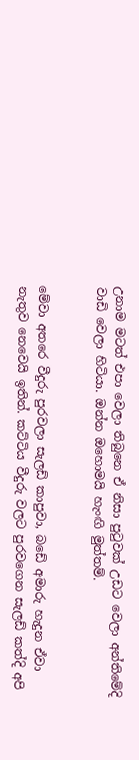උනාම මටත් එපා වෙලා තිබුනෙ ඒ නිසා පුටුවක් උඩට වෙලා අන්තිමේදි වාඩි වෙලා හිටියා. ඔන්න ඔහොමයි හැංඟි මුත්තම්.


මේවා අතරෙ වීදුරු පුරවලා සැලඩ් කාපුවා, බඩේ අමාරු හැදුන ඒවා නැතුව නෙවෙයි ඉතින්. කට්ටිය වීදුරු වලට පුරවගෙන සැලඩ් කත්දි අපි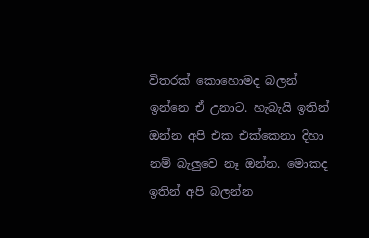විතරක් කොහොමද බලන් ඉන්නෙ ඒ උනාට. හැබැයි ඉතින් ඔන්න අපි එක එක්කෙනා දිහා නම් බැලුවෙ නෑ ඔන්න. මොකද ඉතින් අපි බලන්න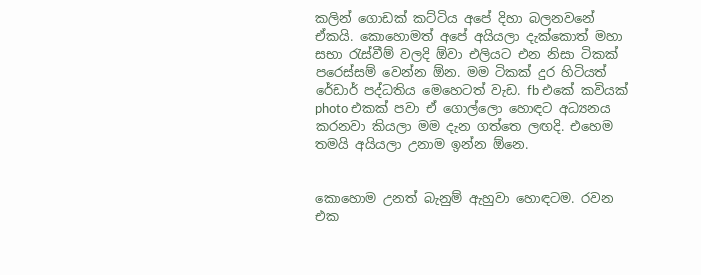කලින් ගොඩක් කට්ටිය අපේ දිහා බලනවනේ ඒකයි. කොහොමත් අපේ අයියලා දැක්කොත් මහා සභා රැස්වීම් වලදි ඕවා එලියට එන නිසා ටිකක් පරෙස්සම් වෙන්න ඕන. මම ටිකක් දුර හිටියත් රේඩාර් පද්ධතිය මෙහෙටත් වැඩ. fb එකේ කවියක් photo එකක් පවා ඒ ගොල්ලො හොඳට අධ්‍යනය කරනවා කියලා මම දැන ගත්තෙ ලඟදි. එහෙම තමයි අයියලා උනාම ඉන්න ඕනෙ.


කොහොම උනත් බැනුම් ඇහුවා හොඳටම. රවන එක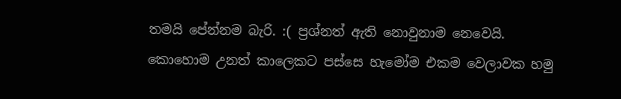තමයි පේන්නම බැරි. :( ප්‍රශ්නත් ඇති නොවුනාම නෙවෙයි. කොහොම උනත් කාලෙකට පස්සෙ හැමෝම එකම වෙලාවක හමු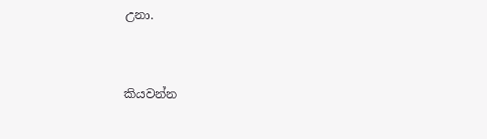උනා.


කියවන්න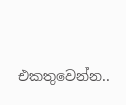එකතුවෙන්න..